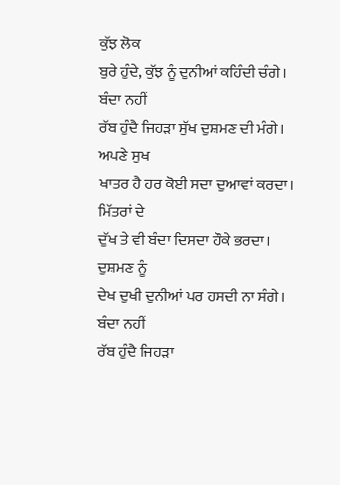ਕੁੱਝ ਲੋਕ
ਬੁਰੇ ਹੁੰਦੇ, ਕੁੱਝ ਨੂੰ ਦੁਨੀਆਂ ਕਹਿੰਦੀ ਚੰਗੇ।
ਬੰਦਾ ਨਹੀਂ
ਰੱਬ ਹੁੰਦੈ ਜਿਹੜਾ ਸੁੱਖ ਦੁਸ਼ਮਣ ਦੀ ਮੰਗੇ।
ਅਪਣੇ ਸੁਖ
ਖਾਤਰ ਹੈ ਹਰ ਕੋਈ ਸਦਾ ਦੁਆਵਾਂ ਕਰਦਾ।
ਮਿੱਤਰਾਂ ਦੇ
ਦੁੱਖ ਤੇ ਵੀ ਬੰਦਾ ਦਿਸਦਾ ਹੌਕੇ ਭਰਦਾ।
ਦੁਸ਼ਮਣ ਨੂੰ
ਦੇਖ ਦੁਖੀ ਦੁਨੀਆਂ ਪਰ ਹਸਦੀ ਨਾ ਸੰਗੇ।
ਬੰਦਾ ਨਹੀਂ
ਰੱਬ ਹੁੰਦੈ ਜਿਹੜਾ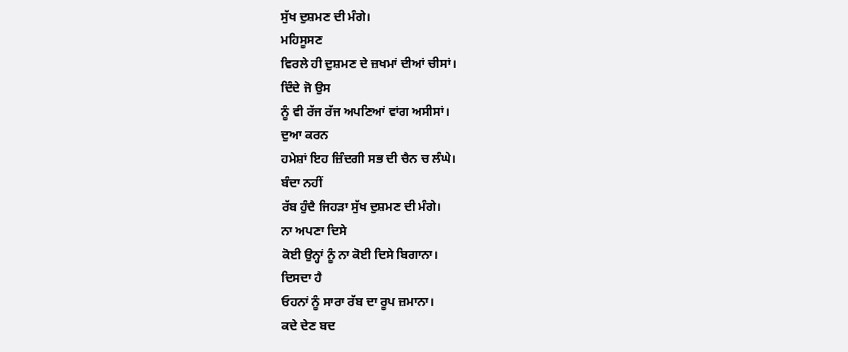ਸੁੱਖ ਦੁਸ਼ਮਣ ਦੀ ਮੰਗੇ।
ਮਹਿਸੂਸਣ
ਵਿਰਲੇ ਹੀ ਦੁਸ਼ਮਣ ਦੇ ਜ਼ਖਮਾਂ ਦੀਆਂ ਚੀਸਾਂ।
ਦਿੰਦੇ ਜੋ ਉਸ
ਨੂੰ ਵੀ ਰੱਜ ਰੱਜ ਅਪਣਿਆਂ ਵਾਂਗ ਅਸੀਸਾਂ।
ਦੁਆ ਕਰਨ
ਹਮੇਸ਼ਾਂ ਇਹ ਜ਼ਿੰਦਗੀ ਸਭ ਦੀ ਚੈਨ ਚ ਲੰਘੇ।
ਬੰਦਾ ਨਹੀਂ
ਰੱਬ ਹੁੰਦੈ ਜਿਹੜਾ ਸੁੱਖ ਦੁਸ਼ਮਣ ਦੀ ਮੰਗੇ।
ਨਾ ਅਪਣਾ ਦਿਸੇ
ਕੋਈ ਉਨ੍ਹਾਂ ਨੂੰ ਨਾ ਕੋਈ ਦਿਸੇ ਬਿਗਾਨਾ।
ਦਿਸਦਾ ਹੈ
ਓਹਨਾਂ ਨੂੰ ਸਾਰਾ ਰੱਬ ਦਾ ਰੂਪ ਜ਼ਮਾਨਾ।
ਕਦੇ ਦੇਣ ਬਦ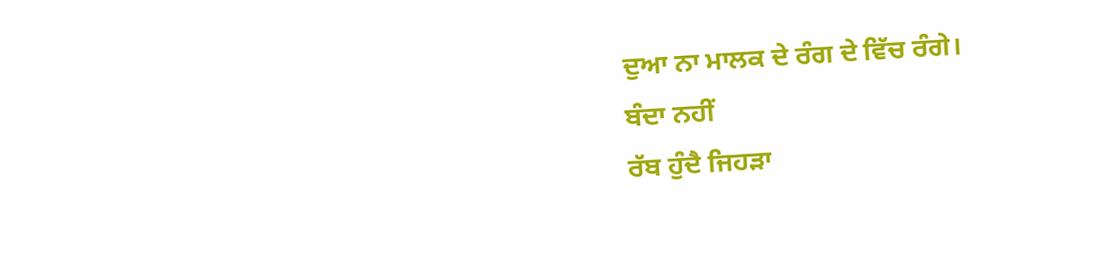ਦੁਆ ਨਾ ਮਾਲਕ ਦੇ ਰੰਗ ਦੇ ਵਿੱਚ ਰੰਗੇ।
ਬੰਦਾ ਨਹੀਂ
ਰੱਬ ਹੁੰਦੈ ਜਿਹੜਾ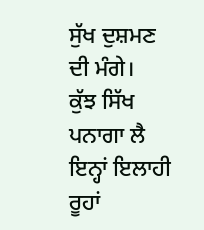ਸੁੱਖ ਦੁਸ਼ਮਣ ਦੀ ਮੰਗੇ।
ਕੁੱਝ ਸਿੱਖ
ਪਨਾਗਾ ਲੈ ਇਨ੍ਹਾਂ ਇਲਾਹੀ ਰੂਹਾਂ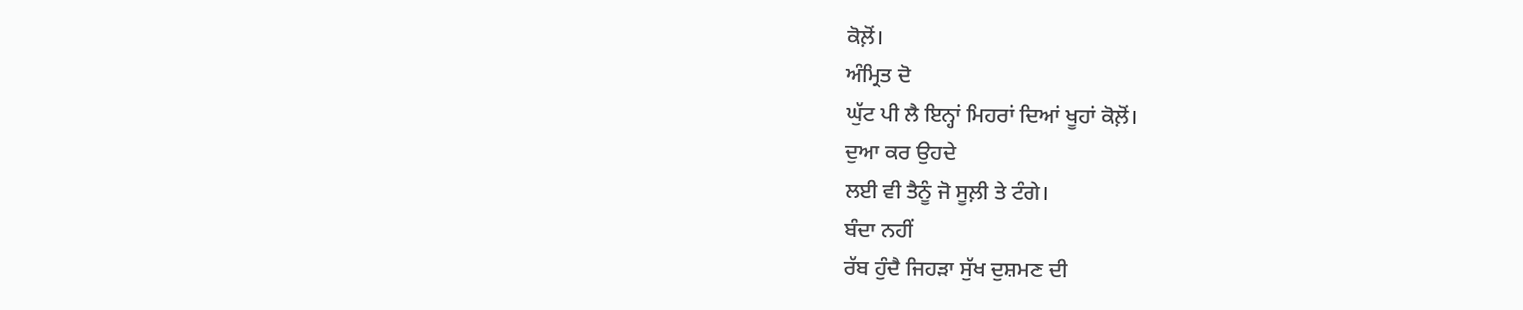ਕੋਲ਼ੋਂ।
ਅੰਮ੍ਰਿਤ ਦੋ
ਘੁੱਟ ਪੀ ਲੈ ਇਨ੍ਹਾਂ ਮਿਹਰਾਂ ਦਿਆਂ ਖੂਹਾਂ ਕੋਲ਼ੋਂ।
ਦੁਆ ਕਰ ਉਹਦੇ
ਲਈ ਵੀ ਤੈਨੂੰ ਜੋ ਸੂਲ਼ੀ ਤੇ ਟੰਗੇ।
ਬੰਦਾ ਨਹੀਂ
ਰੱਬ ਹੁੰਦੈ ਜਿਹੜਾ ਸੁੱਖ ਦੁਸ਼ਮਣ ਦੀ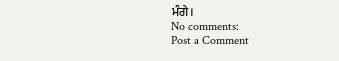ਮੰਗੇ।
No comments:
Post a Comment